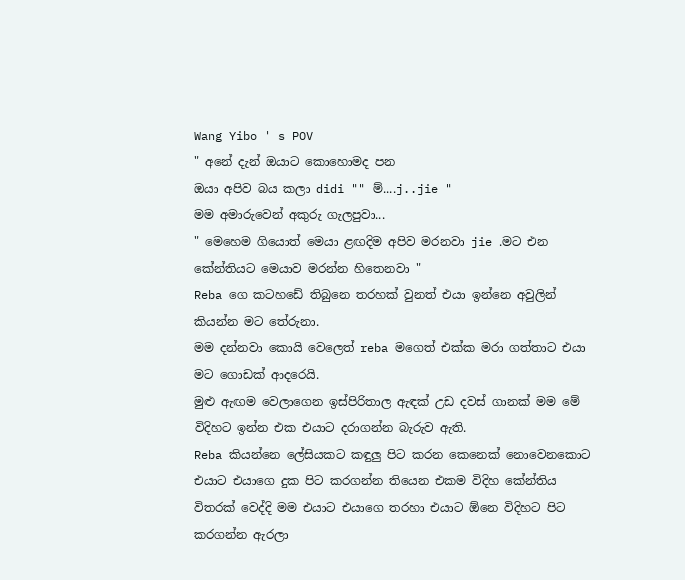Wang Yibo ' s POV
" අනේ දැන් ඔයාට කොහොමද පන
ඔයා අපිව බය කලා didi "" ම්....j..jie "
මම අමාරුවෙන් අකුරු ගැලපුවා...
" මෙහෙම ගියොත් මෙයා ළඟදිම අපිව මරනවා jie .මට එන කේන්තියට මෙයාව මරන්න හිතෙනවා "
Reba ගෙ කටහඩේ තිබුනෙ තරහක් වුනත් එයා ඉන්නෙ අවුලින් කියන්න මට තේරුනා.
මම දන්නවා කොයි වෙලෙත් reba මගෙත් එක්ක මරා ගත්තාට එයා මට ගොඩක් ආදරෙයි.
මුළු ඇඟම වෙලාගෙන ඉස්පිරිතාල ඇඳක් උඩ දවස් ගානක් මම මේ විදිහට ඉන්න එක එයාට දරාගන්න බැරුව ඇති.
Reba කියන්නෙ ලේසියකට කඳුලු පිට කරන කෙනෙක් නොවෙනකොට එයාට එයාගෙ දුක පිට කරගන්න තියෙන එකම විදිහ කේන්තිය විතරක් වෙද්දි මම එයාට එයාගෙ තරහා එයාට ඕනෙ විදිහට පිට කරගන්න ඇරලා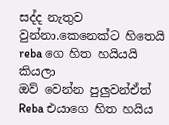සද්ද නැතුව වුන්නා.කෙනෙක්ට හිතෙයි reba ගෙ හිත හයියයි කියලා
ඔව් වෙන්න පුලුවන්ඒත්
Reba එයාගෙ හිත හයිය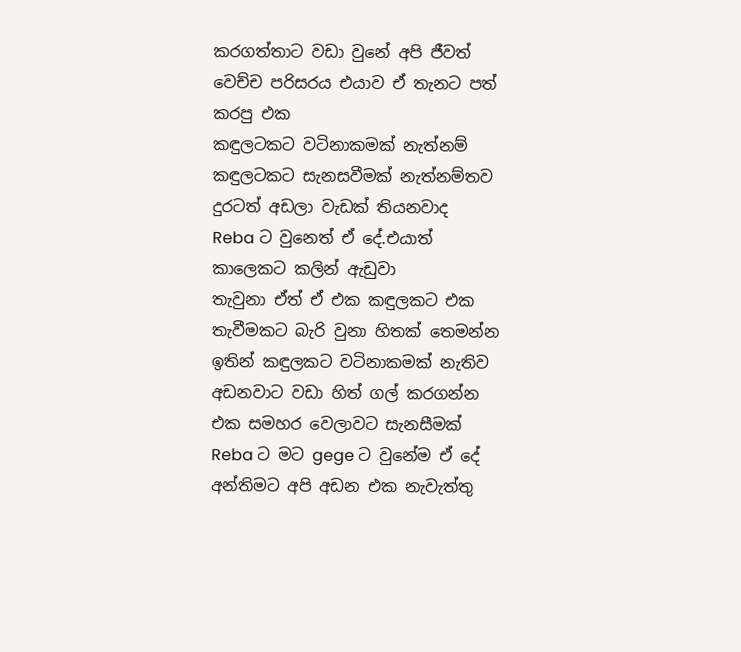කරගත්තාට වඩා වුනේ අපි ජීවත් වෙච්ච පරිසරය එයාව ඒ තැනට පත් කරපු එක
කඳුලටකට වටිනාකමක් නැත්නම්
කඳුලටකට සැනසවීමක් නැත්නම්තව දුරටත් අඩලා වැඩක් තියනවාද
Reba ට වුනෙත් ඒ දේ.එයාත් කාලෙකට කලින් ඇඩුවා
තැවුනා ඒත් ඒ එක කඳුලකට එක තැවීමකට බැරි වුනා හිතක් තෙමන්න ඉතින් කඳුලකට වටිනාකමක් නැතිව අඩනවාට වඩා හිත් ගල් කරගන්න එක සමහර වෙලාවට සැනසීමක්
Reba ට මට gege ට වුනේම ඒ දේ
අන්තිමට අපි අඩන එක නැවැත්තු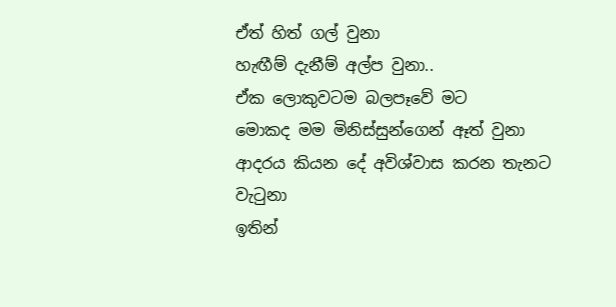ඒත් හිත් ගල් වුනා
හැඟීම් දැනීම් අල්ප වුනා..
ඒක ලොකුවටම බලපෑවේ මට
මොකද මම මිනිස්සුන්ගෙන් ඈත් වුනා
ආදරය කියන දේ අවිශ්වාස කරන තැනට වැටුනා
ඉතින්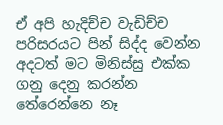ඒ අපි හැදිච්ච වැඩිච්ච පරිසරයට පින් සිද්ද වෙන්න අදටත් මට මිනිස්සු එක්ක ගනු දෙනු කරන්න තේරෙන්නෙ නෑ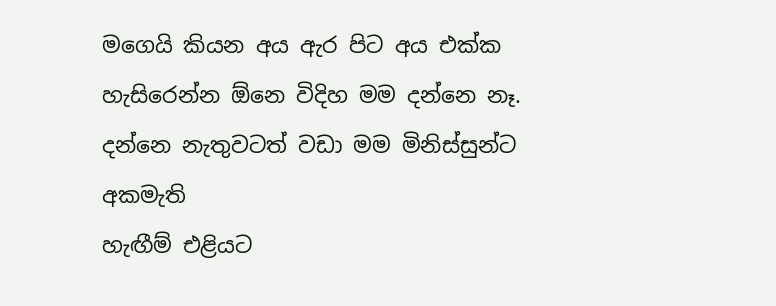මගෙයි කියන අය ඇර පිට අය එක්ක හැසිරෙන්න ඕනෙ විදිහ මම දන්නෙ නෑ.
දන්නෙ නැතුවටත් වඩා මම මිනිස්සුන්ට අකමැති
හැඟීම් එළියට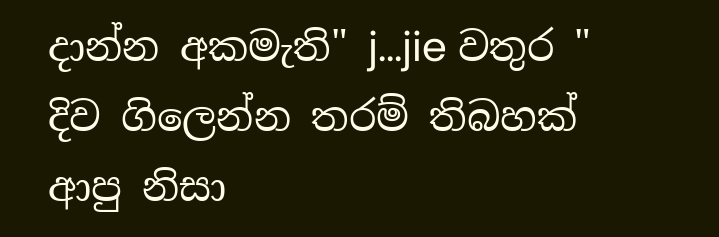දාන්න අකමැති" j...jie වතුර "
දිව ගිලෙන්න තරම් තිබහක් ආපු නිසා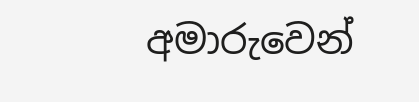අමාරුවෙන්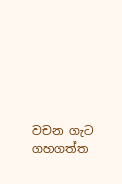වචන ගැට ගහගත්ත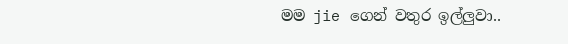මම jie ගෙන් වතුර ඉල්ලුවා..